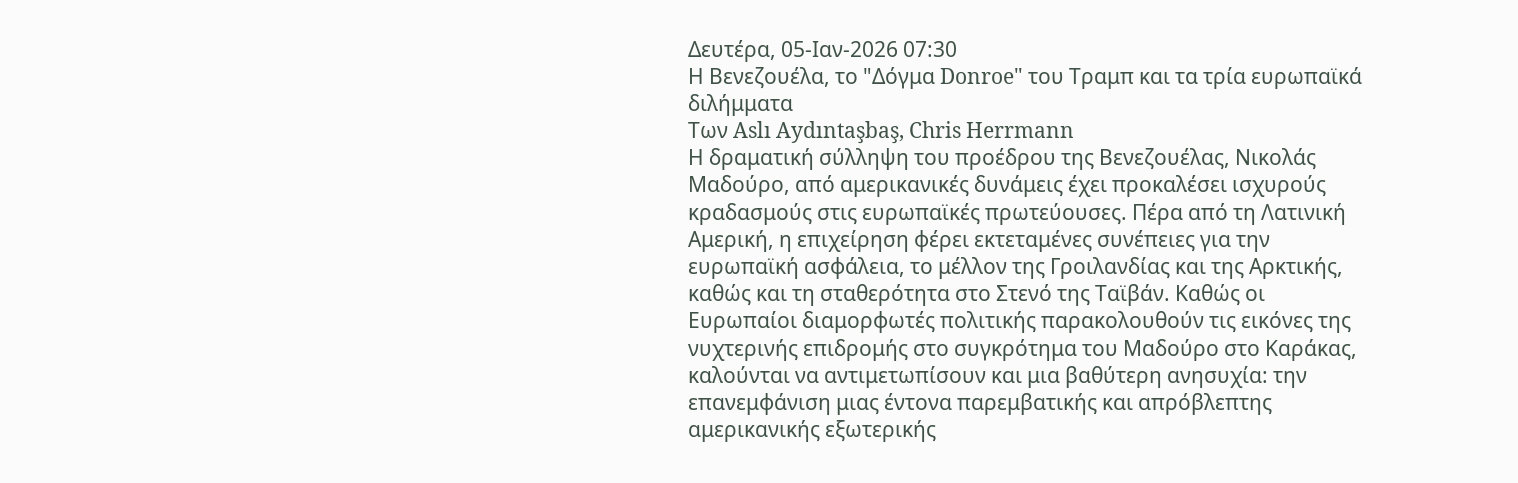Δευτέρα, 05-Ιαν-2026 07:30
Η Βενεζουέλα, το "Δόγμα Donroe" του Τραμπ και τα τρία ευρωπαϊκά διλήμματα
Των Aslı Aydıntaşbaş, Chris Herrmann
Η δραματική σύλληψη του προέδρου της Βενεζουέλας, Νικολάς Μαδούρο, από αμερικανικές δυνάμεις έχει προκαλέσει ισχυρούς κραδασμούς στις ευρωπαϊκές πρωτεύουσες. Πέρα από τη Λατινική Αμερική, η επιχείρηση φέρει εκτεταμένες συνέπειες για την ευρωπαϊκή ασφάλεια, το μέλλον της Γροιλανδίας και της Αρκτικής, καθώς και τη σταθερότητα στο Στενό της Ταϊβάν. Καθώς οι Ευρωπαίοι διαμορφωτές πολιτικής παρακολουθούν τις εικόνες της νυχτερινής επιδρομής στο συγκρότημα του Μαδούρο στο Καράκας, καλούνται να αντιμετωπίσουν και μια βαθύτερη ανησυχία: την επανεμφάνιση μιας έντονα παρεμβατικής και απρόβλεπτης αμερικανικής εξωτερικής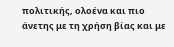πολιτικής, ολοένα και πιο άνετης με τη χρήση βίας και με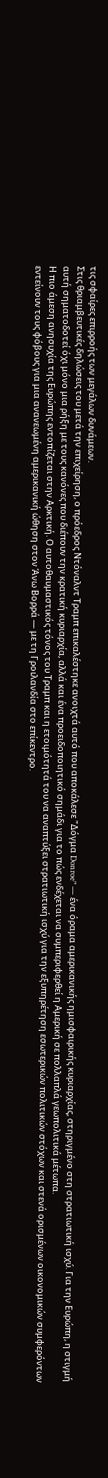τις σφαίρες επιρροής των μεγάλων δυνάμεων.
Στις θριαμβευτικές δηλώσεις του μετά την επιχείρηση, ο πρόεδρος Ντόναλντ Τραμπ επικαλέστηκε ανοιχτά αυτό που αποκάλεσε "Δόγμα Donroe" — ένα όραμα αμερικανικής ημισφαιρικής κυριαρχίας, στηριγμένο στη στρατιωτική ισχύ. Για την Ευρώπη, η στιγμή αυτή σηματοδοτεί όχι μόνο μια ρήξη με τους κανόνες που διέπουν την κρατική κυριαρχία, αλλά και ένα προειδοποιητικό σημάδι για το πώς ενδέχεται να συμπεριφερθεί η Αμερική σε πολλαπλά γεωπολιτικά μέτωπα.
Η πιο άμεση ανησυχία της Ευρώπης εντοπίζεται στην Αρκτική. Ο αυτοθαυμαστικός τόνος του Τραμπ και η ετοιμότητά του να αναπτύξει στρατιωτική ισχύ για την εξυπηρέτηση εσωτερικών πολιτικών στόχων και στενά ορισμένων οικονομικών συμφερόντων εντείνουν τους φόβους για μια ανανεωμένη αμερικανική ώθηση στον Άνω Βορρά — με τη Γροιλανδία στο επίκεντρο.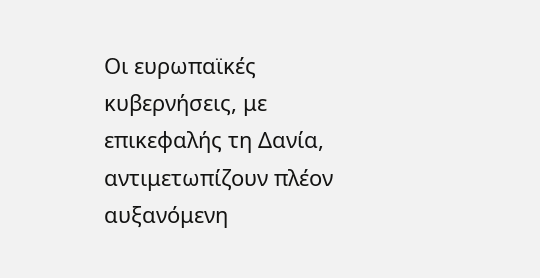Οι ευρωπαϊκές κυβερνήσεις, με επικεφαλής τη Δανία, αντιμετωπίζουν πλέον αυξανόμενη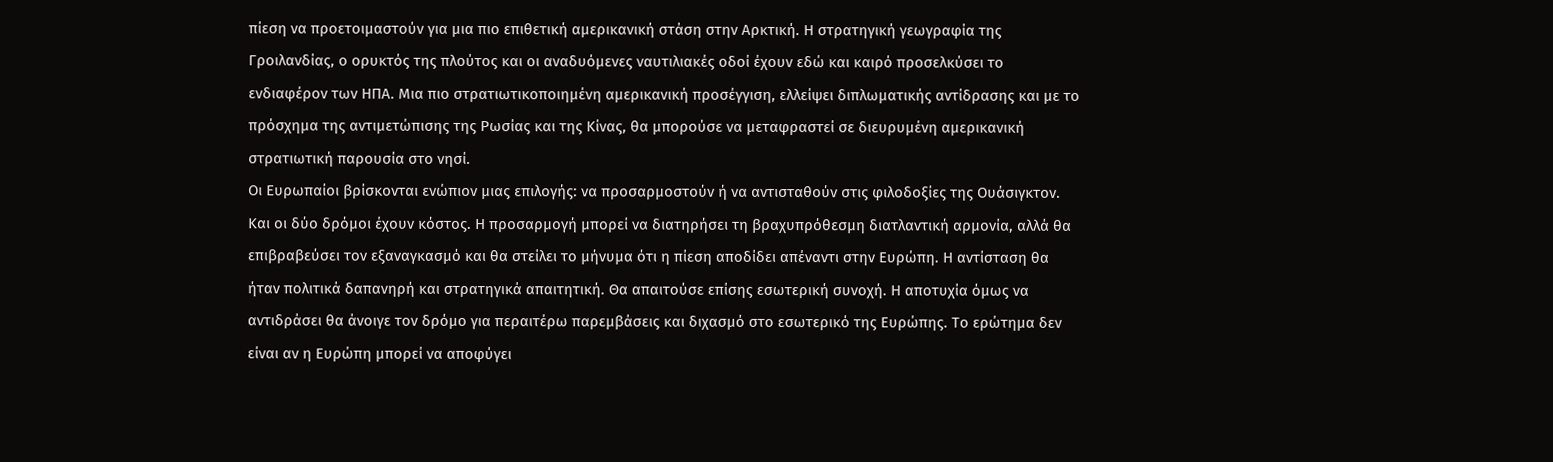πίεση να προετοιμαστούν για μια πιο επιθετική αμερικανική στάση στην Αρκτική. Η στρατηγική γεωγραφία της Γροιλανδίας, ο ορυκτός της πλούτος και οι αναδυόμενες ναυτιλιακές οδοί έχουν εδώ και καιρό προσελκύσει το ενδιαφέρον των ΗΠΑ. Μια πιο στρατιωτικοποιημένη αμερικανική προσέγγιση, ελλείψει διπλωματικής αντίδρασης και με το πρόσχημα της αντιμετώπισης της Ρωσίας και της Κίνας, θα μπορούσε να μεταφραστεί σε διευρυμένη αμερικανική στρατιωτική παρουσία στο νησί.
Οι Ευρωπαίοι βρίσκονται ενώπιον μιας επιλογής: να προσαρμοστούν ή να αντισταθούν στις φιλοδοξίες της Ουάσιγκτον. Και οι δύο δρόμοι έχουν κόστος. Η προσαρμογή μπορεί να διατηρήσει τη βραχυπρόθεσμη διατλαντική αρμονία, αλλά θα επιβραβεύσει τον εξαναγκασμό και θα στείλει το μήνυμα ότι η πίεση αποδίδει απέναντι στην Ευρώπη. Η αντίσταση θα ήταν πολιτικά δαπανηρή και στρατηγικά απαιτητική. Θα απαιτούσε επίσης εσωτερική συνοχή. Η αποτυχία όμως να αντιδράσει θα άνοιγε τον δρόμο για περαιτέρω παρεμβάσεις και διχασμό στο εσωτερικό της Ευρώπης. Το ερώτημα δεν είναι αν η Ευρώπη μπορεί να αποφύγει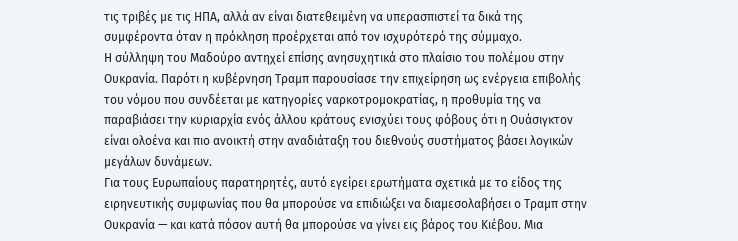τις τριβές με τις ΗΠΑ, αλλά αν είναι διατεθειμένη να υπερασπιστεί τα δικά της συμφέροντα όταν η πρόκληση προέρχεται από τον ισχυρότερό της σύμμαχο.
Η σύλληψη του Μαδούρο αντηχεί επίσης ανησυχητικά στο πλαίσιο του πολέμου στην Ουκρανία. Παρότι η κυβέρνηση Τραμπ παρουσίασε την επιχείρηση ως ενέργεια επιβολής του νόμου που συνδέεται με κατηγορίες ναρκοτρομοκρατίας, η προθυμία της να παραβιάσει την κυριαρχία ενός άλλου κράτους ενισχύει τους φόβους ότι η Ουάσιγκτον είναι ολοένα και πιο ανοικτή στην αναδιάταξη του διεθνούς συστήματος βάσει λογικών μεγάλων δυνάμεων.
Για τους Ευρωπαίους παρατηρητές, αυτό εγείρει ερωτήματα σχετικά με το είδος της ειρηνευτικής συμφωνίας που θα μπορούσε να επιδιώξει να διαμεσολαβήσει ο Τραμπ στην Ουκρανία — και κατά πόσον αυτή θα μπορούσε να γίνει εις βάρος του Κιέβου. Μια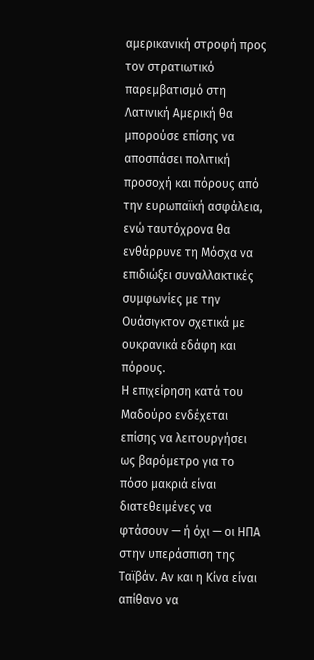αμερικανική στροφή προς τον στρατιωτικό παρεμβατισμό στη Λατινική Αμερική θα μπορούσε επίσης να αποσπάσει πολιτική προσοχή και πόρους από την ευρωπαϊκή ασφάλεια, ενώ ταυτόχρονα θα ενθάρρυνε τη Μόσχα να επιδιώξει συναλλακτικές συμφωνίες με την Ουάσιγκτον σχετικά με ουκρανικά εδάφη και πόρους.
Η επιχείρηση κατά του Μαδούρο ενδέχεται επίσης να λειτουργήσει ως βαρόμετρο για το πόσο μακριά είναι διατεθειμένες να φτάσουν — ή όχι — οι ΗΠΑ στην υπεράσπιση της Ταϊβάν. Αν και η Κίνα είναι απίθανο να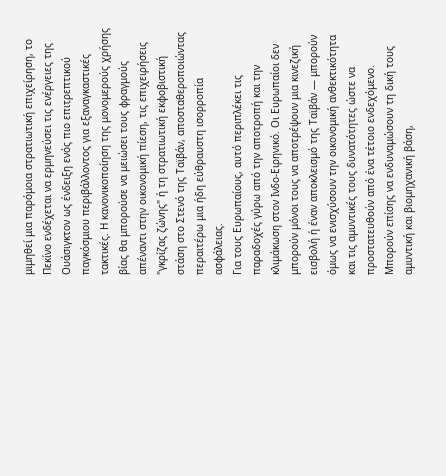μιμηθεί μια παρόμοια στρατιωτική επιχείρηση, το Πεκίνο ενδέχεται να ερμηνεύσει τις ενέργειες της Ουάσιγκτον ως ένδειξη ενός πιο επιτρεπτικού παγκόσμιου περιβάλλοντος για εξαναγκαστικές τακτικές. Η κανονικοποίηση της μονομερούς χρήσης βίας θα μπορούσε να μειώσει τους φραγμούς απέναντι στην οικονομική πίεση, τις επιχειρήσεις "γκρίζας ζώνης" ή τη στρατιωτική εκφοβιστική στάση στο Στενό της Ταϊβάν, αποσταθεροποιώντας περαιτέρω μια ήδη εύθραυστη ισορροπία ασφάλειας.
Για τους Ευρωπαίους, αυτό περιπλέκει τις παραδοχές γύρω από την αποτροπή και την κλιμάκωση στον Ινδο-Ειρηνικό. Οι Ευρωπαίοι δεν μπορούν μόνοι τους να αποτρέψουν μια κινεζική εισβολή ή έναν αποκλεισμό της Ταϊβάν — μπορούν όμως να ενισχύσουν την οικονομική ανθεκτικότητα και τις αμυντικές τους δυνατότητες ώστε να προστατευθούν από ένα τέτοιο ενδεχόμενο. Μπορούν επίσης να ενδυναμώσουν τη δική τους αμυντική και βιομηχανική βάση,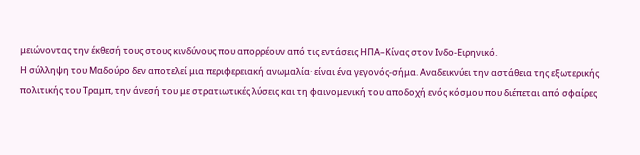μειώνοντας την έκθεσή τους στους κινδύνους που απορρέουν από τις εντάσεις ΗΠΑ–Κίνας στον Ινδο-Ειρηνικό.
Η σύλληψη του Μαδούρο δεν αποτελεί μια περιφερειακή ανωμαλία· είναι ένα γεγονός-σήμα. Αναδεικνύει την αστάθεια της εξωτερικής πολιτικής του Τραμπ, την άνεσή του με στρατιωτικές λύσεις και τη φαινομενική του αποδοχή ενός κόσμου που διέπεται από σφαίρες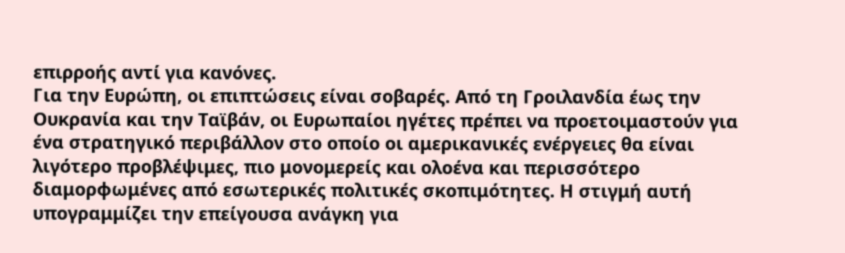επιρροής αντί για κανόνες.
Για την Ευρώπη, οι επιπτώσεις είναι σοβαρές. Από τη Γροιλανδία έως την Ουκρανία και την Ταϊβάν, οι Ευρωπαίοι ηγέτες πρέπει να προετοιμαστούν για ένα στρατηγικό περιβάλλον στο οποίο οι αμερικανικές ενέργειες θα είναι λιγότερο προβλέψιμες, πιο μονομερείς και ολοένα και περισσότερο διαμορφωμένες από εσωτερικές πολιτικές σκοπιμότητες. Η στιγμή αυτή υπογραμμίζει την επείγουσα ανάγκη για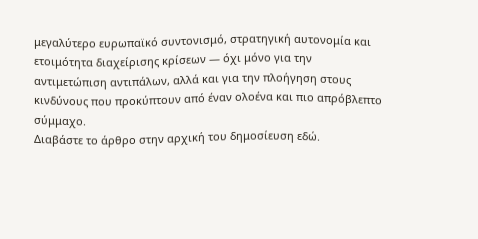μεγαλύτερο ευρωπαϊκό συντονισμό, στρατηγική αυτονομία και ετοιμότητα διαχείρισης κρίσεων — όχι μόνο για την αντιμετώπιση αντιπάλων, αλλά και για την πλοήγηση στους κινδύνους που προκύπτουν από έναν ολοένα και πιο απρόβλεπτο σύμμαχο.
Διαβάστε το άρθρο στην αρχική του δημοσίευση εδώ.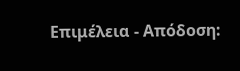Επιμέλεια - Απόδοση: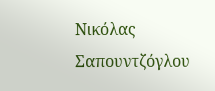Νικόλας Σαπουντζόγλου